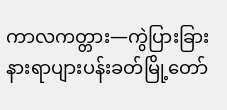ကာလကတ္တား—ကွဲပြားခြားနားရာပျားပန်းခတ်မြို့တော်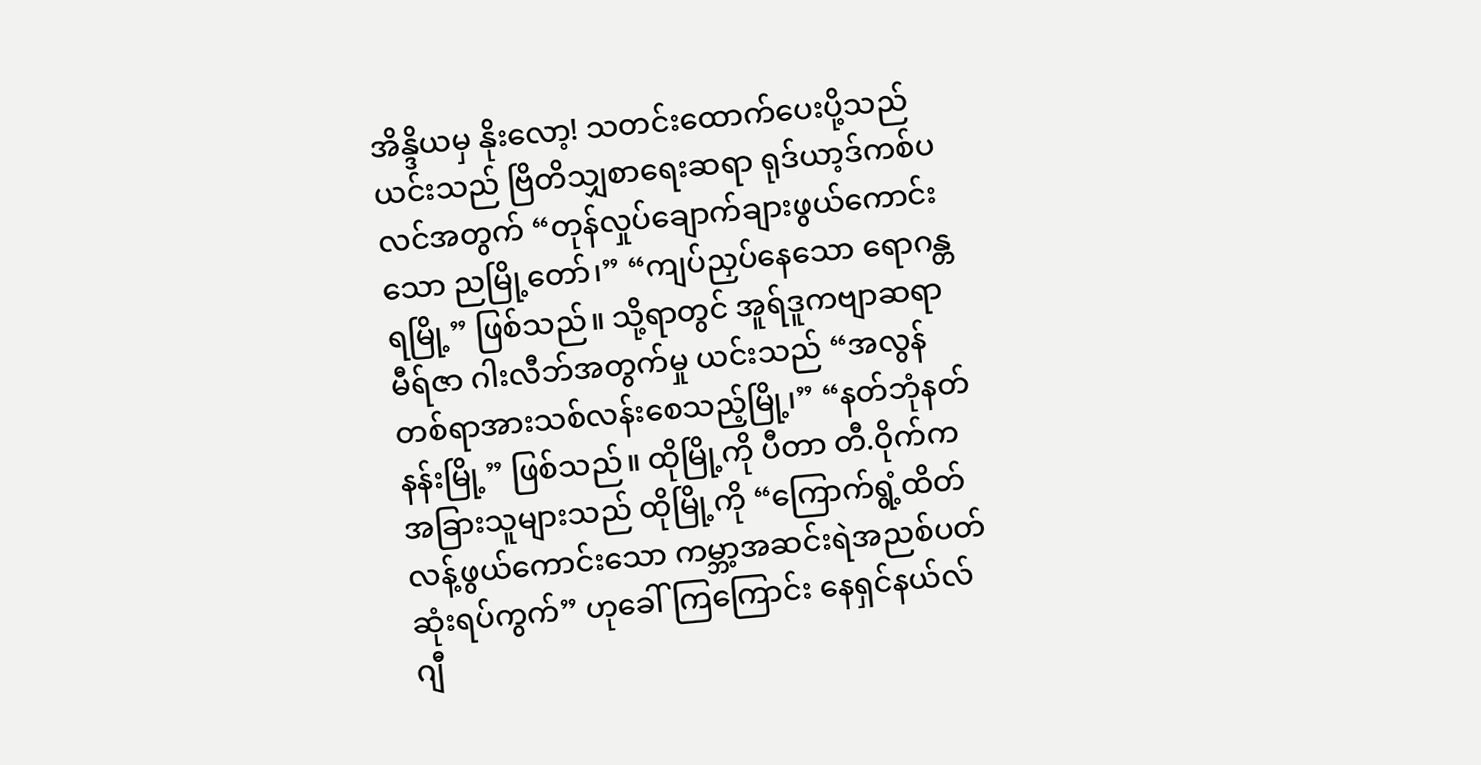အိန္ဒိယမှ နိုးလော့! သတင်းထောက်ပေးပို့သည်
ယင်းသည် ဗြိတိသျှစာရေးဆရာ ရုဒ်ယာ့ဒ်ကစ်ပလင်အတွက် “တုန်လှုပ်ချောက်ချားဖွယ်ကောင်းသော ညမြို့တော်၊” “ကျပ်ညှပ်နေသော ရောဂန္တရမြို့” ဖြစ်သည်။ သို့ရာတွင် အူရ်ဒူကဗျာဆရာ မီရ်ဇာ ဂါးလီဘ်အတွက်မှု ယင်းသည် “အလွန်တစ်ရာအားသစ်လန်းစေသည့်မြို့၊” “နတ်ဘုံနတ်နန်းမြို့” ဖြစ်သည်။ ထိုမြို့ကို ပီတာ တီ.ဝိုက်က အခြားသူများသည် ထိုမြို့ကို “ကြောက်ရွံ့ထိတ်လန့်ဖွယ်ကောင်းသော ကမ္ဘာ့အဆင်းရဲအညစ်ပတ်ဆုံးရပ်ကွက်” ဟုခေါ်ကြကြောင်း နေရှင်နယ်လ် ဂျီ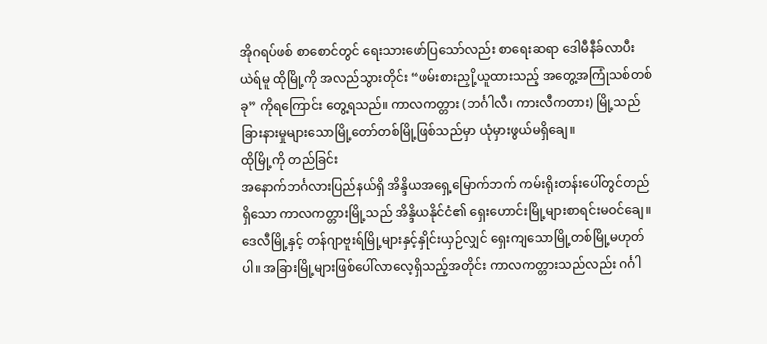အိုဂရပ်ဖစ် စာစောင်တွင် ရေးသားဖော်ပြသော်လည်း စာရေးဆရာ ဒေါမီနီခ်လာပီးယဲရ်မူ ထိုမြို့ကို အလည်သွားတိုင်း “ဖမ်းစားညှို့ယူထားသည့် အတွေ့အကြုံသစ်တစ်ခု” ကိုရကြောင်း တွေ့ရသည်။ ကာလကတ္တား (ဘင်္ဂါလီ၊ ကားလီကတား) မြို့သည် ခြားနားမှုများသောမြို့တော်တစ်မြို့ဖြစ်သည်မှာ ယုံမှားဖွယ်မရှိချေ။
ထိုမြို့ကို တည်ခြင်း
အနောက်ဘင်္ဂလားပြည်နယ်ရှိ အိန္ဒိယအရှေ့မြောက်ဘက် ကမ်းရိုးတန်းပေါ်တွင်တည်ရှိသော ကာလကတ္တားမြို့သည် အိန္ဒိယနိုင်ငံ၏ ရှေးဟောင်းမြို့များစာရင်းမဝင်ချေ။ ဒေလီမြို့နှင့် တန်ဂျာဗူးရ်မြို့များနှင့်နှိုင်းယှဉ်လျှင် ရှေးကျသောမြို့တစ်မြို့မဟုတ်ပါ။ အခြားမြို့များဖြစ်ပေါ်လာလေ့ရှိသည့်အတိုင်း ကာလကတ္တားသည်လည်း ဂင်္ဂါ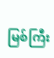မြစ်ကြီး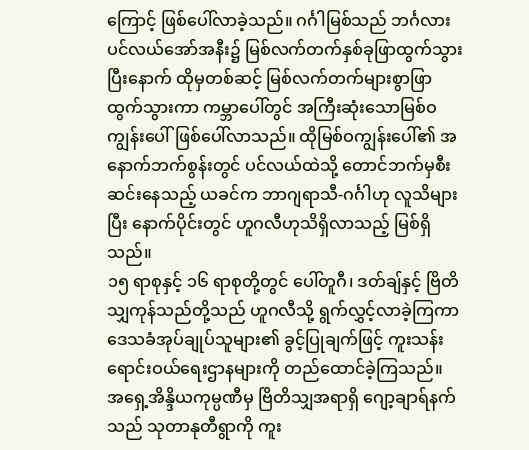ကြောင့် ဖြစ်ပေါ်လာခဲ့သည်။ ဂင်္ဂါမြစ်သည် ဘင်္ဂလားပင်လယ်အော်အနီး၌ မြစ်လက်တက်နှစ်ခုဖြာထွက်သွားပြီးနောက် ထိုမှတစ်ဆင့် မြစ်လက်တက်များစွာဖြာထွက်သွားကာ ကမ္ဘာပေါ်တွင် အကြီးဆုံးသောမြစ်ဝကျွန်းပေါ်ဖြစ်ပေါ်လာသည်။ ထိုမြစ်ဝကျွန်းပေါ်၏ အနောက်ဘက်စွန်းတွင် ပင်လယ်ထဲသို့ တောင်ဘက်မှစီးဆင်းနေသည့် ယခင်က ဘာဂျရာသီ-ဂင်္ဂါဟု လူသိများပြီး နောက်ပိုင်းတွင် ဟူဂလီဟုသိရှိလာသည့် မြစ်ရှိသည်။
၁၅ ရာစုနှင့် ၁၆ ရာစုတို့တွင် ပေါ်တူဂီ၊ ဒတ်ချ်နှင့် ဗြိတိသျှကုန်သည်တို့သည် ဟူဂလီသို့ ရွက်လွှင့်လာခဲ့ကြကာ ဒေသခံအုပ်ချုပ်သူများ၏ ခွင့်ပြုချက်ဖြင့် ကူးသန်းရောင်းဝယ်ရေးဌာနများကို တည်ထောင်ခဲ့ကြသည်။ အရှေ့အိန္ဒိယကုမ္ပဏီမှ ဗြိတိသျှအရာရှိ ဂျော့ချာရ်နက်သည် သုတာနုတီရွာကို ကူး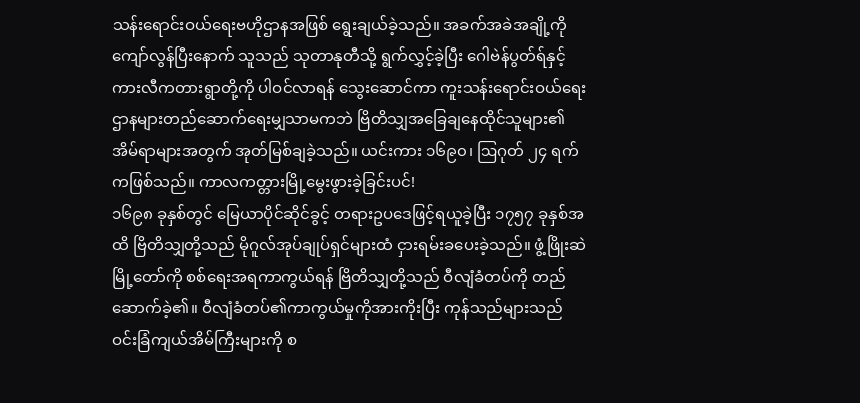သန်းရောင်းဝယ်ရေးဗဟိုဌာနအဖြစ် ရွေးချယ်ခဲ့သည်။ အခက်အခဲအချို့ကို ကျော်လွန်ပြီးနောက် သူသည် သုတာနုတီသို့ ရွက်လွှင့်ခဲ့ပြီး ဂေါဗဲန်ပွတ်ရ်နှင့်ကားလီကတားရွာတို့ကို ပါဝင်လာရန် သွေးဆောင်ကာ ကူးသန်းရောင်းဝယ်ရေးဌာနများတည်ဆောက်ရေးမျှသာမကဘဲ ဗြိတိသျှအခြေချနေထိုင်သူများ၏အိမ်ရာများအတွက် အုတ်မြစ်ချခဲ့သည်။ ယင်းကား ၁၆၉၀၊ ဩဂုတ် ၂၄ ရက်ကဖြစ်သည်။ ကာလကတ္တားမြို့မွေးဖွားခဲ့ခြင်းပင်!
၁၆၉၈ ခုနှစ်တွင် မြေယာပိုင်ဆိုင်ခွင့် တရားဥပဒေဖြင့်ရယူခဲ့ပြီး ၁၇၅၇ ခုနှစ်အထိ ဗြိတိသျှတို့သည် မိုဂူလ်အုပ်ချုပ်ရှင်များထံ ငှားရမ်းခပေးခဲ့သည်။ ဖွံ့ဖြိုးဆဲမြို့တော်ကို စစ်ရေးအရကာကွယ်ရန် ဗြိတိသျှတို့သည် ဝီလျံခံတပ်ကို တည်ဆောက်ခဲ့၏။ ဝီလျံခံတပ်၏ကာကွယ်မှုကိုအားကိုးပြီး ကုန်သည်များသည် ဝင်းခြံကျယ်အိမ်ကြီးများကို စ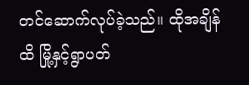တင်ဆောက်လုပ်ခဲ့သည်။ ထိုအချိန်ထိ မြို့နှင့်ရွာပတ်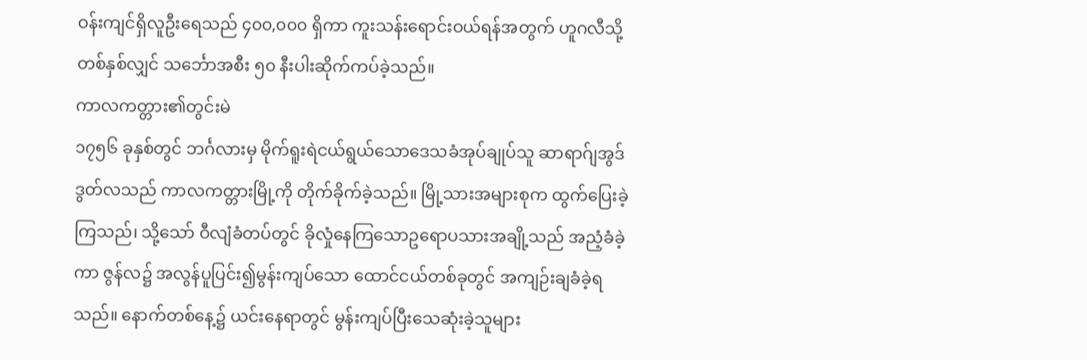ဝန်းကျင်ရှိလူဦးရေသည် ၄၀၀,၀၀၀ ရှိကာ ကူးသန်းရောင်းဝယ်ရန်အတွက် ဟူဂလီသို့ တစ်နှစ်လျှင် သင်္ဘောအစီး ၅၀ နီးပါးဆိုက်ကပ်ခဲ့သည်။
ကာလကတ္တား၏တွင်းမဲ
၁၇၅၆ ခုနှစ်တွင် ဘင်္ဂလားမှ မိုက်ရူးရဲငယ်ရွယ်သောဒေသခံအုပ်ချုပ်သူ ဆာရာဂ်ျအွဒ်ဒွတ်လသည် ကာလကတ္တားမြို့ကို တိုက်ခိုက်ခဲ့သည်။ မြို့သားအများစုက ထွက်ပြေးခဲ့ကြသည်၊ သို့သော် ဝီလျံခံတပ်တွင် ခိုလှုံနေကြသောဥရောပသားအချို့သည် အညံ့ခံခဲ့ကာ ဇွန်လ၌ အလွန်ပူပြင်း၍မွန်းကျပ်သော ထောင်ငယ်တစ်ခုတွင် အကျဉ်းချခံခဲ့ရသည်။ နောက်တစ်နေ့၌ ယင်းနေရာတွင် မွန်းကျပ်ပြီးသေဆုံးခဲ့သူများ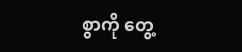စွာကို တွေ့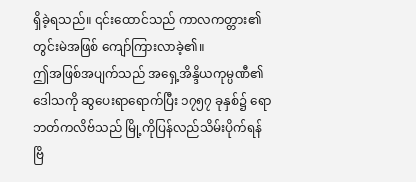ရှိခဲ့ရသည်။ ၎င်းထောင်သည် ကာလကတ္တား၏တွင်းမဲအဖြစ် ကျော်ကြားလာခဲ့၏။
ဤအဖြစ်အပျက်သည် အရှေ့အိန္ဒိယကုမ္ပဏီ၏ဒေါသကို ဆွပေးရာရောက်ပြီး ၁၇၅၇ ခုနှစ်၌ ရောဘတ်ကလိဗ်သည် မြို့ကိုပြန်လည်သိမ်းပိုက်ရန် ဗြိ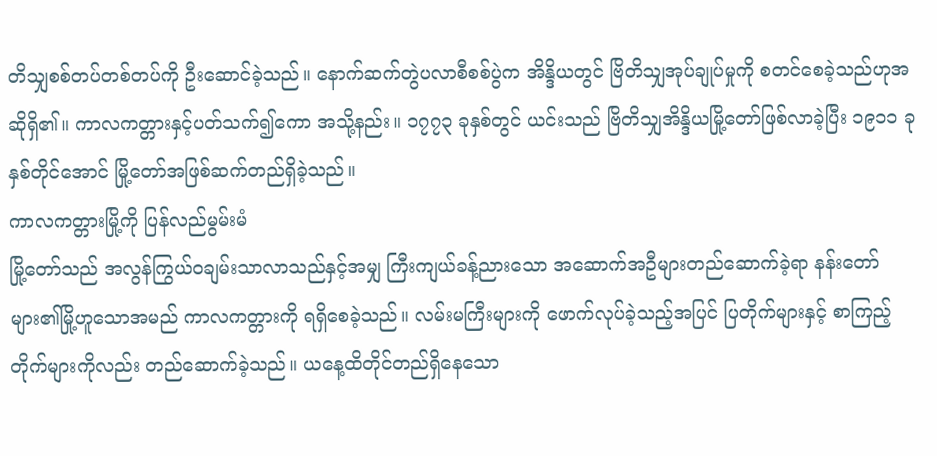တိသျှစစ်တပ်တစ်တပ်ကို ဦးဆောင်ခဲ့သည်။ နောက်ဆက်တွဲပလာစီစစ်ပွဲက အိန္ဒိယတွင် ဗြိတိသျှအုပ်ချုပ်မှုကို စတင်စေခဲ့သည်ဟုအဆိုရှိ၏။ ကာလကတ္တားနှင့်ပတ်သက်၍ကော အသို့နည်း။ ၁၇၇၃ ခုနှစ်တွင် ယင်းသည် ဗြိတိသျှအိန္ဒိယမြို့တော်ဖြစ်လာခဲ့ပြီး ၁၉၁၁ ခုနှစ်တိုင်အောင် မြို့တော်အဖြစ်ဆက်တည်ရှိခဲ့သည်။
ကာလကတ္တားမြို့ကို ပြန်လည်မွမ်းမံ
မြို့တော်သည် အလွန်ကြွယ်ဝချမ်းသာလာသည်နှင့်အမျှ ကြီးကျယ်ခန့်ညားသော အဆောက်အဦများတည်ဆောက်ခဲ့ရာ နန်းတော်များ၏မြို့ဟူသောအမည် ကာလကတ္တားကို ရရှိစေခဲ့သည်။ လမ်းမကြီးများကို ဖောက်လုပ်ခဲ့သည့်အပြင် ပြတိုက်များနှင့် စာကြည့်တိုက်များကိုလည်း တည်ဆောက်ခဲ့သည်။ ယနေ့ထိတိုင်တည်ရှိနေသော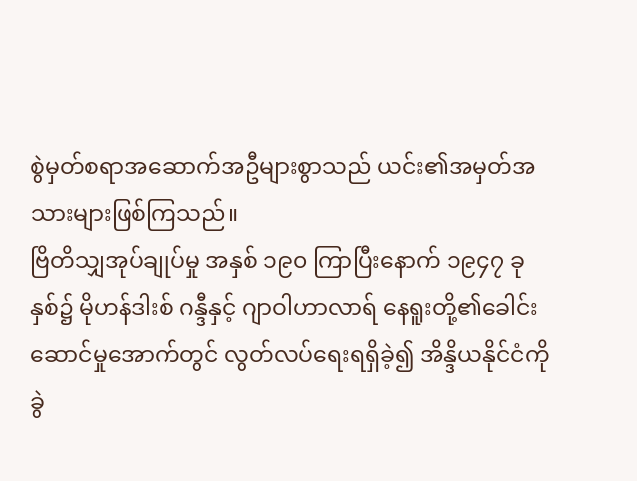စွဲမှတ်စရာအဆောက်အဦများစွာသည် ယင်း၏အမှတ်အသားများဖြစ်ကြသည်။
ဗြိတိသျှအုပ်ချုပ်မှု အနှစ် ၁၉၀ ကြာပြီးနောက် ၁၉၄၇ ခုနှစ်၌ မိုဟန်ဒါးစ် ဂန္ဒီနှင့် ဂျာဝါဟာလာရ် နေရူးတို့၏ခေါင်းဆောင်မှုအောက်တွင် လွတ်လပ်ရေးရရှိခဲ့၍ အိန္ဒိယနိုင်ငံကို ခွဲ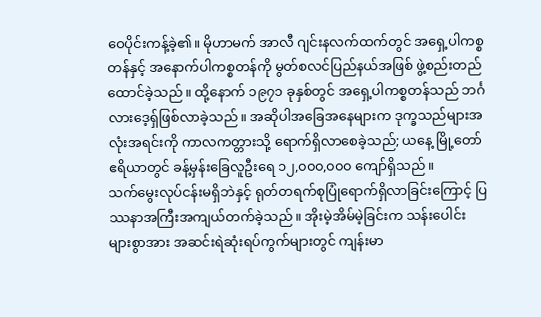ဝေပိုင်းကန့်ခဲ့၏။ မိုဟာမက် အာလီ ဂျင်းနလက်ထက်တွင် အရှေ့ပါကစ္စတန်နှင့် အနောက်ပါကစ္စတန်ကို မွတ်စလင်ပြည်နယ်အဖြစ် ဖွဲ့စည်းတည်ထောင်ခဲ့သည်။ ထို့နောက် ၁၉၇၁ ခုနှစ်တွင် အရှေ့ပါကစ္စတန်သည် ဘင်္ဂလားဒေ့ရှ်ဖြစ်လာခဲ့သည်။ အဆိုပါအခြေအနေများက ဒုက္ခသည်များအလုံးအရင်းကို ကာလကတ္တားသို့ ရောက်ရှိလာစေခဲ့သည်; ယနေ့ မြို့တော်ဧရိယာတွင် ခန့်မှန်းခြေလူဦးရေ ၁၂,၀၀၀,၀၀၀ ကျော်ရှိသည်။
သက်မွေးလုပ်ငန်းမရှိဘဲနှင့် ရုတ်တရက်စုပြုံရောက်ရှိလာခြင်းကြောင့် ပြဿနာအကြီးအကျယ်တက်ခဲ့သည်။ အိုးမဲ့အိမ်မဲ့ခြင်းက သန်းပေါင်းများစွာအား အဆင်းရဲဆုံးရပ်ကွက်များတွင် ကျန်းမာ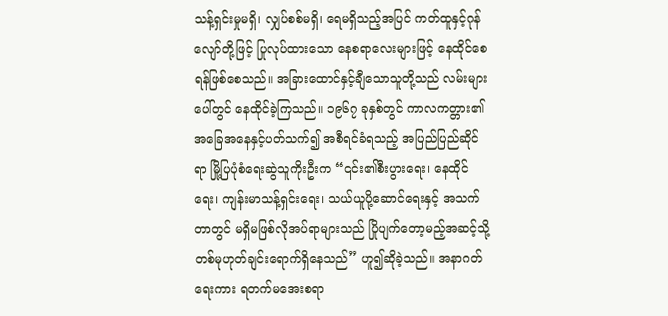သန့်ရှင်းမှုမရှိ၊ လျှပ်စစ်မရှိ၊ ရေမရှိသည့်အပြင် ကတ်ထူနှင့်ဂုန်လျော်တို့ဖြင့် ပြုလုပ်ထားသော နေစရာလေးများဖြင့် နေထိုင်စေရန်ဖြစ်စေသည်။ အခြားထောင်နှင့်ချီသောသူတို့သည် လမ်းများပေါ်တွင် နေထိုင်ခဲ့ကြသည်။ ၁၉၆၇ ခုနှစ်တွင် ကာလကတ္တား၏အခြေအနေနှင့်ပတ်သက်၍ အစီရင်ခံရသည့် အပြည်ပြည်ဆိုင်ရာ မြို့ပြပုံစံရေးဆွဲသူကိုးဦးက “၎င်း၏စီးပွားရေး၊ နေထိုင်ရေး၊ ကျန်းမာသန့်ရှင်းရေး၊ သယ်ယူပို့ဆောင်ရေးနှင့် အသက်တာတွင် မရှိမဖြစ်လိုအပ်ရာများသည် ပြိုပျက်တော့မည့်အဆင့်သို့ တစ်မုဟုတ်ချင်းရောက်ရှိနေသည်” ဟူ၍ဆိုခဲ့သည်။ အနာဂတ်ရေးကား ရတက်မအေးစရာ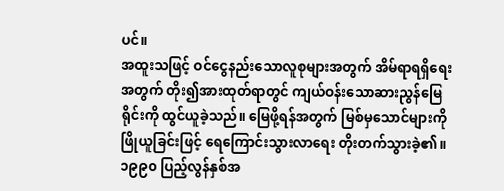ပင်။
အထူးသဖြင့် ဝင်ငွေနည်းသောလူစုများအတွက် အိမ်ရာရရှိရေးအတွက် တိုး၍အားထုတ်ရာတွင် ကျယ်ဝန်းသောဆားညွန်မြေရိုင်းကို ထွင်ယူခဲ့သည်။ မြေဖို့ရန်အတွက် မြစ်မှသောင်များကို ဖြိုယူခြင်းဖြင့် ရေကြောင်းသွားလာရေး တိုးတက်သွားခဲ့၏။
၁၉၉၀ ပြည့်လွန်နှစ်အ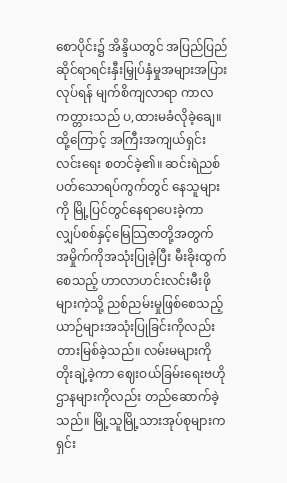စောပိုင်း၌ အိန္ဒိယတွင် အပြည်ပြည်ဆိုင်ရာရင်းနှီးမြှုပ်နှံမှုအများအပြားလုပ်ရန် မျက်စိကျလာရာ ကာလကတ္တားသည် ပ,ထားမခံလိုခဲ့ချေ။ ထို့ကြောင့် အကြီးအကျယ်ရှင်းလင်းရေး စတင်ခဲ့၏။ ဆင်းရဲညစ်ပတ်သောရပ်ကွက်တွင် နေသူများကို မြို့ပြင်တွင်နေရာပေးခဲ့ကာ လျှပ်စစ်နှင့်မြေသြဇာတို့အတွက် အမှိုက်ကိုအသုံးပြုခဲ့ပြီး မီးခိုးထွက်စေသည့် ဟာလာဟင်းလင်းမီးဖိုများကဲ့သို့ ညစ်ညမ်းမှုဖြစ်စေသည့်ယာဉ်များအသုံးပြုခြင်းကိုလည်း တားမြစ်ခဲ့သည်။ လမ်းမများကို တိုးချဲ့ခဲ့ကာ ဈေးဝယ်ခြမ်းရေးဗဟိုဌာနများကိုလည်း တည်ဆောက်ခဲ့သည်။ မြို့သူမြို့သားအုပ်စုများက ရှင်း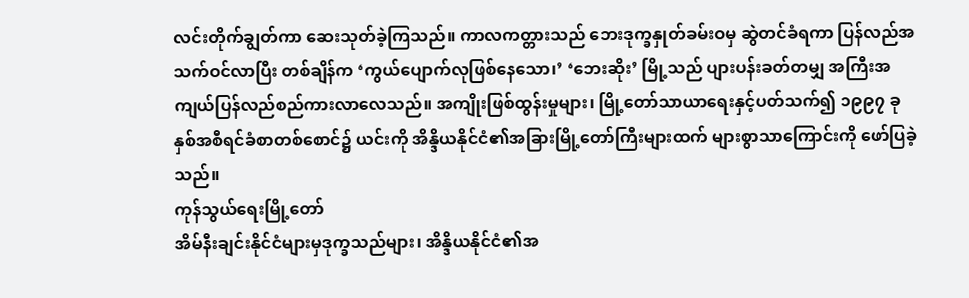လင်းတိုက်ချွတ်ကာ ဆေးသုတ်ခဲ့ကြသည်။ ကာလကတ္တားသည် ဘေးဒုက္ခနှုတ်ခမ်းဝမှ ဆွဲတင်ခံရကာ ပြန်လည်အသက်ဝင်လာပြီး တစ်ချိန်က ‘ကွယ်ပျောက်လုဖြစ်နေသော၊’ ‘ဘေးဆိုး’ မြို့သည် ပျားပန်းခတ်တမျှ အကြီးအကျယ်ပြန်လည်စည်ကားလာလေသည်။ အကျိုးဖြစ်ထွန်းမှုများ၊ မြို့တော်သာယာရေးနှင့်ပတ်သက်၍ ၁၉၉၇ ခုနှစ်အစီရင်ခံစာတစ်စောင်၌ ယင်းကို အိန္ဒိယနိုင်ငံ၏အခြားမြို့တော်ကြီးများထက် များစွာသာကြောင်းကို ဖော်ပြခဲ့သည်။
ကုန်သွယ်ရေးမြို့တော်
အိမ်နီးချင်းနိုင်ငံများမှဒုက္ခသည်များ၊ အိန္ဒိယနိုင်ငံ၏အ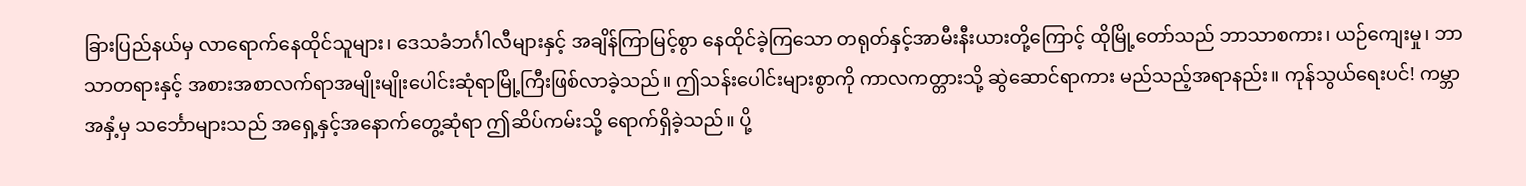ခြားပြည်နယ်မှ လာရောက်နေထိုင်သူများ၊ ဒေသခံဘင်္ဂါလီများနှင့် အချိန်ကြာမြင့်စွာ နေထိုင်ခဲ့ကြသော တရုတ်နှင့်အာမီးနီးယားတို့ကြောင့် ထိုမြို့တော်သည် ဘာသာစကား၊ ယဉ်ကျေးမှု၊ ဘာသာတရားနှင့် အစားအစာလက်ရာအမျိုးမျိုးပေါင်းဆုံရာမြို့ကြီးဖြစ်လာခဲ့သည်။ ဤသန်းပေါင်းများစွာကို ကာလကတ္တားသို့ ဆွဲဆောင်ရာကား မည်သည့်အရာနည်း။ ကုန်သွယ်ရေးပင်! ကမ္ဘာအနှံ့မှ သင်္ဘောများသည် အရှေ့နှင့်အနောက်တွေ့ဆုံရာ ဤဆိပ်ကမ်းသို့ ရောက်ရှိခဲ့သည်။ ပို့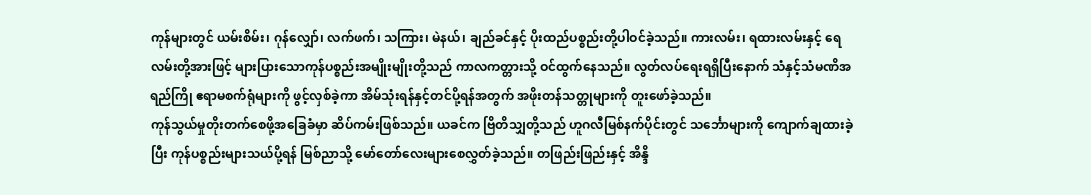ကုန်များတွင် ယမ်းစိမ်း၊ ဂုန်လျှော်၊ လက်ဖက်၊ သကြား၊ မဲနယ်၊ ချည်ခင်နှင့် ပိုးထည်ပစ္စည်းတို့ပါဝင်ခဲ့သည်။ ကားလမ်း၊ ရထားလမ်းနှင့် ရေလမ်းတို့အားဖြင့် များပြားသောကုန်ပစ္စည်းအမျိုးမျိုးတို့သည် ကာလကတ္တားသို့ ဝင်ထွက်နေသည်။ လွတ်လပ်ရေးရရှိပြီးနောက် သံနှင့်သံမဏိအရည်ကြို ဧရာမစက်ရုံများကို ဖွင့်လှစ်ခဲ့ကာ အိမ်သုံးရန်နှင့်တင်ပို့ရန်အတွက် အဖိုးတန်သတ္တုများကို တူးဖော်ခဲ့သည်။
ကုန်သွယ်မှုတိုးတက်စေဖို့အခြေခံမှာ ဆိပ်ကမ်းဖြစ်သည်။ ယခင်က ဗြိတိသျှတို့သည် ဟူဂလီမြစ်နက်ပိုင်းတွင် သင်္ဘောများကို ကျောက်ချထားခဲ့ပြီး ကုန်ပစ္စည်းများသယ်ပို့ရန် မြစ်ညာသို့ မော်တော်လေးများစေလွှတ်ခဲ့သည်။ တဖြည်းဖြည်းနှင့် အိန္ဒိ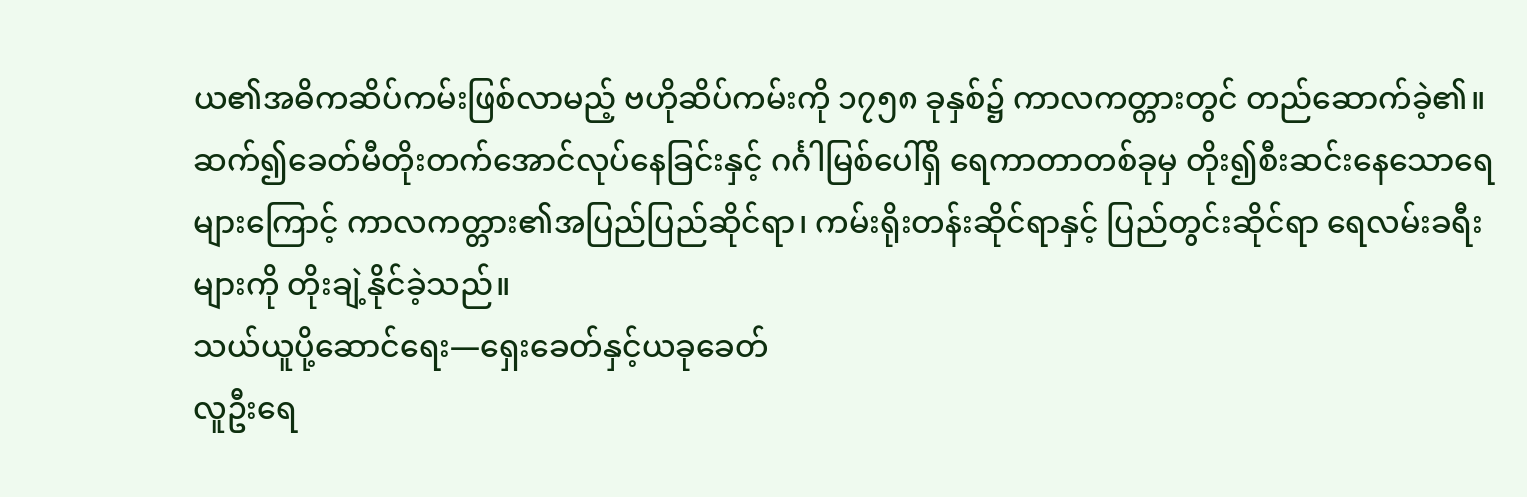ယ၏အဓိကဆိပ်ကမ်းဖြစ်လာမည့် ဗဟိုဆိပ်ကမ်းကို ၁၇၅၈ ခုနှစ်၌ ကာလကတ္တားတွင် တည်ဆောက်ခဲ့၏။ ဆက်၍ခေတ်မီတိုးတက်အောင်လုပ်နေခြင်းနှင့် ဂင်္ဂါမြစ်ပေါ်ရှိ ရေကာတာတစ်ခုမှ တိုး၍စီးဆင်းနေသောရေများကြောင့် ကာလကတ္တား၏အပြည်ပြည်ဆိုင်ရာ၊ ကမ်းရိုးတန်းဆိုင်ရာနှင့် ပြည်တွင်းဆိုင်ရာ ရေလမ်းခရီးများကို တိုးချဲ့နိုင်ခဲ့သည်။
သယ်ယူပို့ဆောင်ရေး—ရှေးခေတ်နှင့်ယခုခေတ်
လူဦးရေ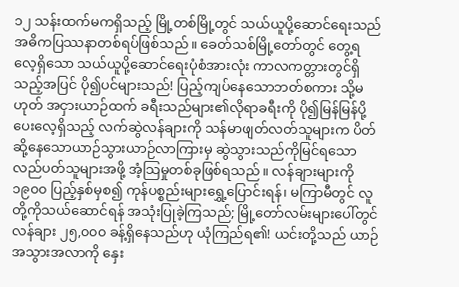၁၂ သန်းထက်မကရှိသည့် မြို့တစ်မြို့တွင် သယ်ယူပို့ဆောင်ရေးသည် အဓိကပြဿနာတစ်ရပ်ဖြစ်သည်။ ခေတ်သစ်မြို့တော်တွင် တွေ့ရလေ့ရှိသော သယ်ယူပို့ဆောင်ရေးပုံစံအားလုံး ကာလကတ္တားတွင်ရှိသည့်အပြင် ပို၍ပင်များသည်! ပြည့်ကျပ်နေသောဘတ်စကား သို့မဟုတ် အငှားယာဉ်ထက် ခရီးသည်များ၏လိုရာခရီးကို ပို၍မြန်မြန်ပို့ပေးလေ့ရှိသည့် လက်ဆွဲလန်ချားကို သန်မာဖျတ်လတ်သူများက ပိတ်ဆို့နေသောယာဉ်သွားယာဉ်လာကြားမှ ဆွဲသွားသည်ကိုမြင်ရသော လည်ပတ်သူများအဖို့ အံ့သြမှုတစ်ခုဖြစ်ရသည်။ လန်ချားများကို ၁၉၀၀ ပြည့်နှစ်မှစ၍ ကုန်ပစ္စည်းများရွှေ့ပြောင်းရန်၊ မကြာမီတွင် လူတို့ကိုသယ်ဆောင်ရန် အသုံးပြုခဲ့ကြသည်; မြို့တော်လမ်းများပေါ်တွင် လန်ချား ၂၅,၀၀၀ ခန့်ရှိနေသည်ဟု ယုံကြည်ရ၏! ယင်းတို့သည် ယာဉ်အသွားအလာကို နှေး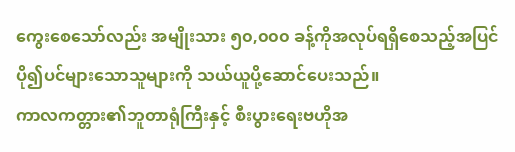ကွေးစေသော်လည်း အမျိုးသား ၅၀,၀၀၀ ခန့်ကိုအလုပ်ရရှိစေသည့်အပြင် ပို၍ပင်များသောသူများကို သယ်ယူပို့ဆောင်ပေးသည်။
ကာလကတ္တား၏ဘူတာရုံကြီးနှင့် စီးပွားရေးဗဟိုအ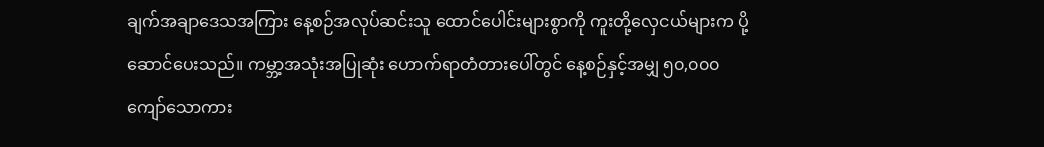ချက်အချာဒေသအကြား နေ့စဉ်အလုပ်ဆင်းသူ ထောင်ပေါင်းများစွာကို ကူးတို့လှေငယ်များက ပို့ဆောင်ပေးသည်။ ကမ္ဘာ့အသုံးအပြုဆုံး ဟောက်ရာတံတားပေါ်တွင် နေ့စဉ်နှင့်အမျှ ၅၀,၀၀၀ ကျော်သောကား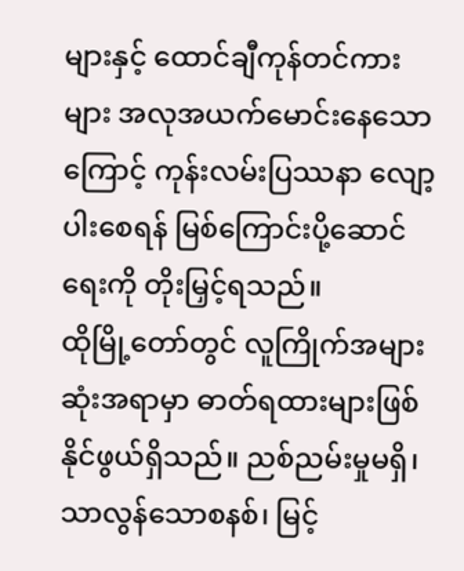များနှင့် ထောင်ချီကုန်တင်ကားများ အလုအယက်မောင်းနေသောကြောင့် ကုန်းလမ်းပြဿနာ လျော့ပါးစေရန် မြစ်ကြောင်းပို့ဆောင်ရေးကို တိုးမြှင့်ရသည်။
ထိုမြို့တော်တွင် လူကြိုက်အများဆုံးအရာမှာ ဓာတ်ရထားများဖြစ်နိုင်ဖွယ်ရှိသည်။ ညစ်ညမ်းမှုမရှိ၊ သာလွန်သောစနစ်၊ မြင့်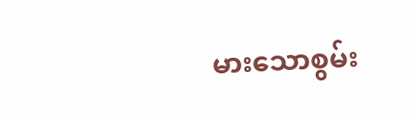မားသောစွမ်း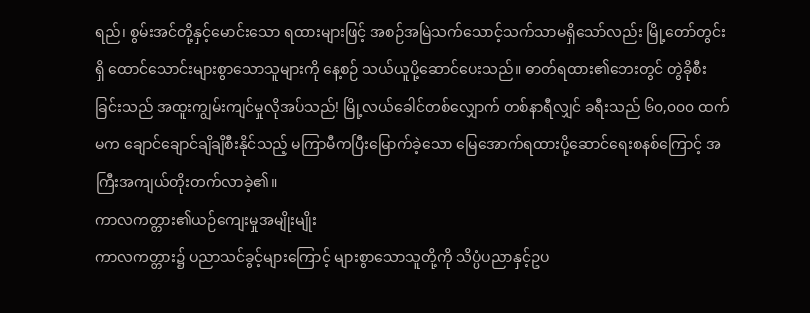ရည်၊ စွမ်းအင်တို့နှင့်မောင်းသော ရထားများဖြင့် အစဉ်အမြဲသက်သောင့်သက်သာမရှိသော်လည်း မြို့တော်တွင်းရှိ ထောင်သောင်းများစွာသောသူများကို နေ့စဉ် သယ်ယူပို့ဆောင်ပေးသည်။ ဓာတ်ရထား၏ဘေးတွင် တွဲခိုစီးခြင်းသည် အထူးကျွမ်းကျင်မှုလိုအပ်သည်! မြို့လယ်ခေါင်တစ်လျှောက် တစ်နာရီလျှင် ခရီးသည် ၆၀,၀၀၀ ထက်မက ချောင်ချောင်ချိချိစီးနိုင်သည့် မကြာမီကပြီးမြောက်ခဲ့သော မြေအောက်ရထားပို့ဆောင်ရေးစနစ်ကြောင့် အကြီးအကျယ်တိုးတက်လာခဲ့၏။
ကာလကတ္တား၏ယဉ်ကျေးမှုအမျိုးမျိုး
ကာလကတ္တား၌ ပညာသင်ခွင့်များကြောင့် များစွာသောသူတို့ကို သိပ္ပံပညာနှင့်ဥပ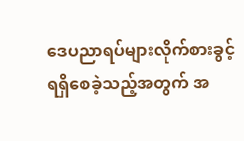ဒေပညာရပ်များလိုက်စားခွင့် ရရှိစေခဲ့သည့်အတွက် အ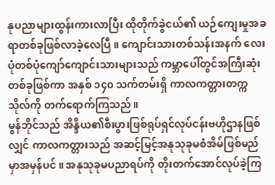နုပညာများထွန်းကားလာပြီး ထိုတိုက်ခွဲငယ်၏ ယဉ်ကျေးမှုအခရာတစ်ခုဖြစ်လာခဲ့လေပြီ။ ကျောင်းသားတစ်သန်းအနက် လေးပုံတစ်ပုံကျော်ကျောင်းသားများသည် ကမ္ဘာပေါ်တွင်အကြီးဆုံးတစ်ခုဖြစ်ကာ အနှစ် ၁၄၀ သက်တမ်းရှိ ကာလကတ္တားတက္ကသိုလ်ကို တက်ရောက်ကြသည်။
မွန်ဘိုင်သည် အိန္ဒိယ၏စီးပွားဖြစ်ရုပ်ရှင်လုပ်ငန်းဗဟိုဌာနဖြစ်လျှင် ကာလကတ္တားသည် အဆင့်မြင့်အနုသုခုမစံအိမ်ဖြစ်မည်မှာအမှန်ပင်။ အနုသုခုမပညာရပ်ကို တိုးတက်အောင်လုပ်ခဲ့ကြ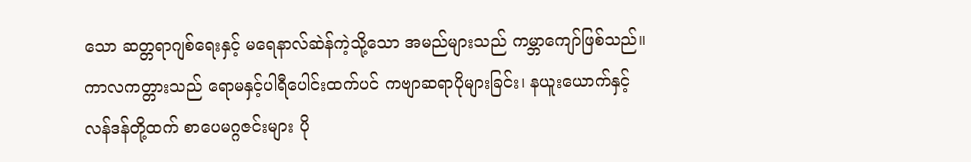သော ဆတ္တရာဂျစ်ရေးနှင့် မရေနာလ်ဆဲန်ကဲ့သို့သော အမည်များသည် ကမ္ဘာကျော်ဖြစ်သည်။ ကာလကတ္တားသည် ရောမနှင့်ပါရီပေါင်းထက်ပင် ကဗျာဆရာပိုများခြင်း၊ နယူးယောက်နှင့်လန်ဒန်တို့ထက် စာပေမဂ္ဂဇင်းများ ပို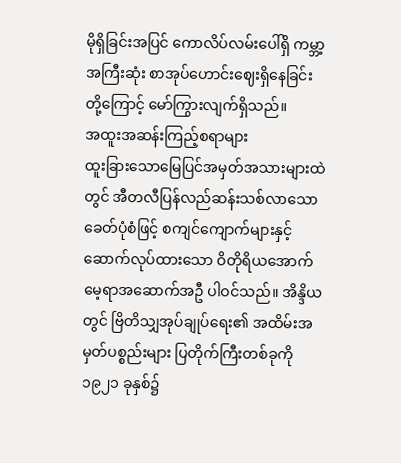မိုရှိခြင်းအပြင် ကောလိပ်လမ်းပေါ်ရှိ ကမ္ဘာ့အကြီးဆုံး စာအုပ်ဟောင်းဈေးရှိနေခြင်းတို့ကြောင့် မော်ကြွားလျက်ရှိသည်။
အထူးအဆန်းကြည့်စရာများ
ထူးခြားသောမြေပြင်အမှတ်အသားများထဲတွင် အီတလီပြန်လည်ဆန်းသစ်လာသောခေတ်ပုံစံဖြင့် စကျင်ကျောက်များနှင့်ဆောက်လုပ်ထားသော ဝိတိုရိယအောက်မေ့ရာအဆောက်အဦ ပါဝင်သည်။ အိန္ဒိယတွင် ဗြိတိသျှအုပ်ချုပ်ရေး၏ အထိမ်းအမှတ်ပစ္စည်းများ ပြတိုက်ကြီးတစ်ခုကို ၁၉၂၁ ခုနှစ်၌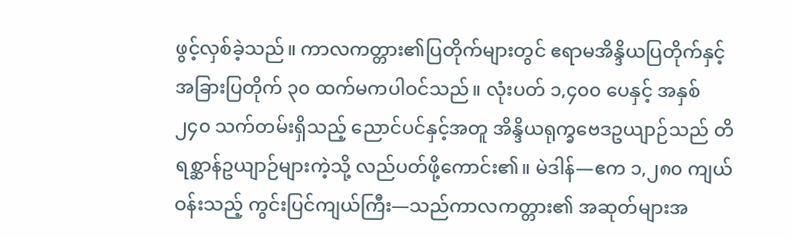ဖွင့်လှစ်ခဲ့သည်။ ကာလကတ္တား၏ပြတိုက်များတွင် ဧရာမအိန္ဒိယပြတိုက်နှင့် အခြားပြတိုက် ၃၀ ထက်မကပါဝင်သည်။ လုံးပတ် ၁,၄၀၀ ပေနှင့် အနှစ် ၂၄၀ သက်တမ်းရှိသည့် ညောင်ပင်နှင့်အတူ အိန္ဒိယရုက္ခဗေဒဥယျာဉ်သည် တိရစ္ဆာန်ဥယျာဉ်များကဲ့သို့ လည်ပတ်ဖို့ကောင်း၏။ မဲဒါန်—ဧက ၁,၂၈၀ ကျယ်ဝန်းသည့် ကွင်းပြင်ကျယ်ကြီး—သည်ကာလကတ္တား၏ အဆုတ်များအ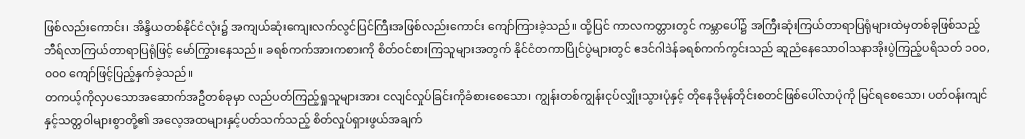ဖြစ်လည်းကောင်း၊ အိန္ဒိယတစ်နိုင်ငံလုံး၌ အကျယ်ဆုံးကျေးလက်လွင်ပြင်ကြီးအဖြစ်လည်းကောင်း ကျော်ကြားခဲ့သည်။ ထို့ပြင် ကာလကတ္တားတွင် ကမ္ဘာပေါ်၌ အကြီးဆုံးကြယ်တာရာပြရုံများထဲမှတစ်ခုဖြစ်သည့် ဘီရ်လာကြယ်တာရာပြရုံဖြင့် မော်ကြွားနေသည်။ ခရစ်ကက်အားကစားကို စိတ်ဝင်စားကြသူများအတွက် နိုင်ငံတကာပြိုင်ပွဲများတွင် ဧဒင်ဂါဒဲန်ခရစ်ကက်ကွင်းသည် ဆူညံနေသောဝါသနာအိုးပွဲကြည့်ပရိသတ် ၁၀၀,၀၀၀ ကျော်ဖြင့်ပြည့်နှက်ခဲ့သည်။
တကယ့်ကိုလှပသောအဆောက်အဦတစ်ခုမှာ လည်ပတ်ကြည့်ရှုသူများအား ငလျင်လှုပ်ခြင်းကိုခံစားစေသော၊ ကျွန်းတစ်ကျွန်းငုပ်လျှိုးသွားပုံနှင့် တိုနေဒိုမုန်တိုင်းစတင်ဖြစ်ပေါ်လာပုံကို မြင်ရစေသော၊ ပတ်ဝန်းကျင်နှင့်သတ္တဝါများစွာတို့၏ အလေ့အထများနှင့်ပတ်သက်သည့် စိတ်လှုပ်ရှားဖွယ်အချက်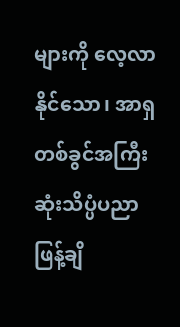များကို လေ့လာနိုင်သော၊ အာရှတစ်ခွင်အကြီးဆုံးသိပ္ပံပညာဖြန့်ချိ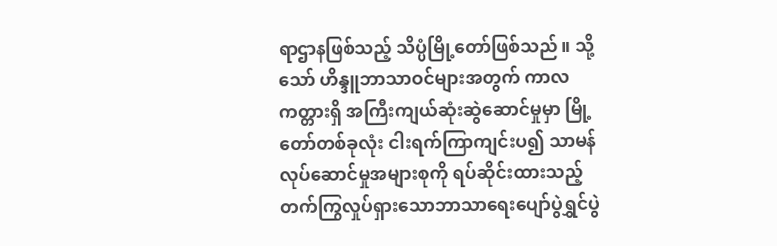ရာဌာနဖြစ်သည့် သိပ္ပံမြို့တော်ဖြစ်သည်။ သို့သော် ဟိန္ဒူဘာသာဝင်များအတွက် ကာလကတ္တားရှိ အကြီးကျယ်ဆုံးဆွဲဆောင်မှုမှာ မြို့တော်တစ်ခုလုံး ငါးရက်ကြာကျင်းပ၍ သာမန်လုပ်ဆောင်မှုအများစုကို ရပ်ဆိုင်းထားသည့် တက်ကြွလှုပ်ရှားသောဘာသာရေးပျော်ပွဲရွှင်ပွဲ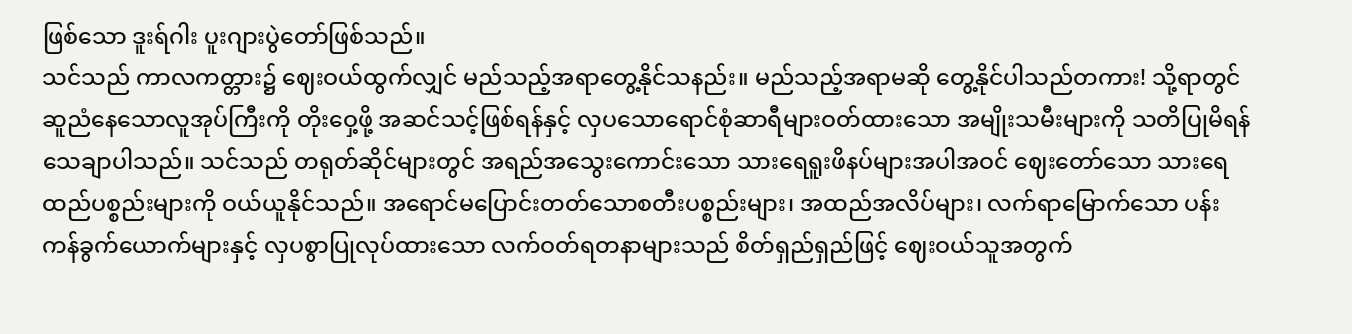ဖြစ်သော ဒူးရ်ဂါး ပူးဂျားပွဲတော်ဖြစ်သည်။
သင်သည် ကာလကတ္တား၌ ဈေးဝယ်ထွက်လျှင် မည်သည့်အရာတွေ့နိုင်သနည်း။ မည်သည့်အရာမဆို တွေ့နိုင်ပါသည်တကား! သို့ရာတွင် ဆူညံနေသောလူအုပ်ကြီးကို တိုးဝှေ့ဖို့ အဆင်သင့်ဖြစ်ရန်နှင့် လှပသောရောင်စုံဆာရီများဝတ်ထားသော အမျိုးသမီးများကို သတိပြုမိရန် သေချာပါသည်။ သင်သည် တရုတ်ဆိုင်များတွင် အရည်အသွေးကောင်းသော သားရေရူးဖိနပ်များအပါအဝင် ဈေးတော်သော သားရေထည်ပစ္စည်းများကို ဝယ်ယူနိုင်သည်။ အရောင်မပြောင်းတတ်သောစတီးပစ္စည်းများ၊ အထည်အလိပ်များ၊ လက်ရာမြောက်သော ပန်းကန်ခွက်ယောက်များနှင့် လှပစွာပြုလုပ်ထားသော လက်ဝတ်ရတနာများသည် စိတ်ရှည်ရှည်ဖြင့် ဈေးဝယ်သူအတွက်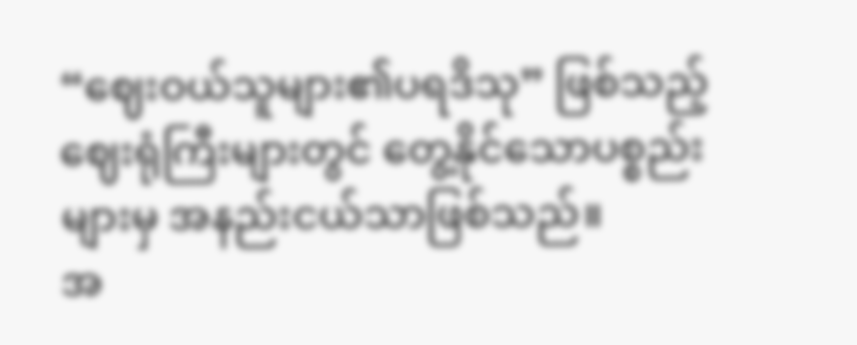“ဈေးဝယ်သူများ၏ပရဒိသု” ဖြစ်သည့် ဈေးရုံကြီးများတွင် တွေ့နိုင်သောပစ္စည်းများမှ အနည်းငယ်သာဖြစ်သည်။
အ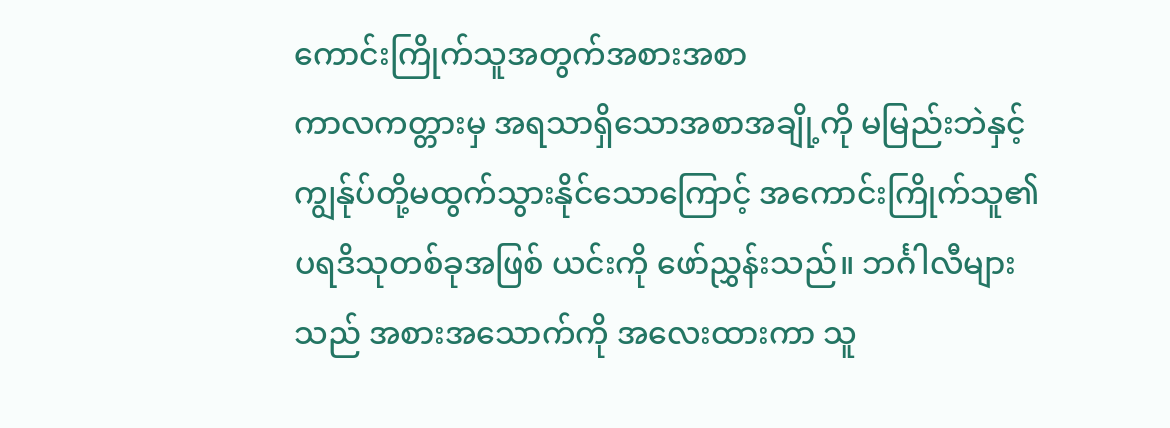ကောင်းကြိုက်သူအတွက်အစားအစာ
ကာလကတ္တားမှ အရသာရှိသောအစာအချို့ကို မမြည်းဘဲနှင့် ကျွန်ုပ်တို့မထွက်သွားနိုင်သောကြောင့် အကောင်းကြိုက်သူ၏ပရဒိသုတစ်ခုအဖြစ် ယင်းကို ဖော်ညွှန်းသည်။ ဘင်္ဂါလီများသည် အစားအသောက်ကို အလေးထားကာ သူ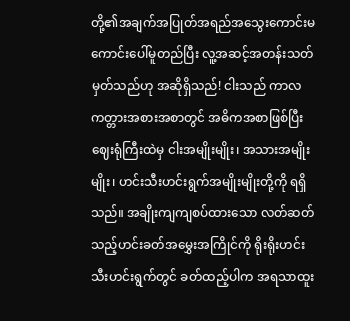တို့၏အချက်အပြုတ်အရည်အသွေးကောင်းမကောင်းပေါ်မူတည်ပြီး လူ့အဆင့်အတန်းသတ်မှတ်သည်ဟု အဆိုရှိသည်! ငါးသည် ကာလကတ္တားအစားအစာတွင် အဓိကအစာဖြစ်ပြီး ဈေးရုံကြီးထဲမှ ငါးအမျိုးမျိုး၊ အသားအမျိုးမျိုး၊ ဟင်းသီးဟင်းရွက်အမျိုးမျိုးတို့ကို ရရှိသည်။ အချိုးကျကျစပ်ထားသော လတ်ဆတ်သည့်ဟင်းခတ်အမွှေးအကြိုင်ကို ရိုးရိုးဟင်းသီးဟင်းရွက်တွင် ခတ်ထည့်ပါက အရသာထူး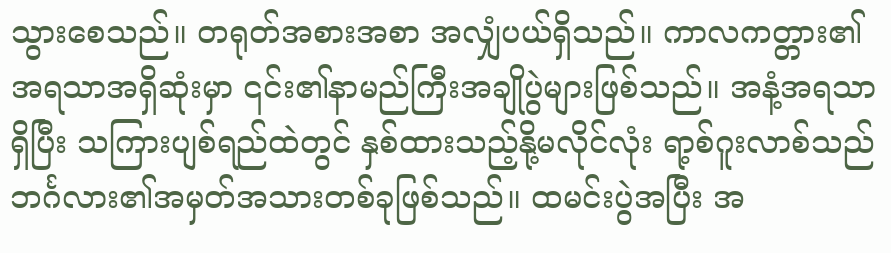သွားစေသည်။ တရုတ်အစားအစာ အလျှံပယ်ရှိသည်။ ကာလကတ္တား၏ အရသာအရှိဆုံးမှာ ၎င်း၏နာမည်ကြီးအချိုပွဲများဖြစ်သည်။ အနံ့အရသာရှိပြီး သကြားပျစ်ရည်ထဲတွင် နှစ်ထားသည့်နို့မလိုင်လုံး ရာ့စ်ဂူးလာစ်သည် ဘင်္ဂလား၏အမှတ်အသားတစ်ခုဖြစ်သည်။ ထမင်းပွဲအပြီး အ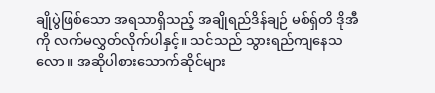ချိုပွဲဖြစ်သော အရသာရှိသည့် အချိုရည်ဒိန်ချဉ် မစ်ရှ်တိ ဒိုအီကို လက်မလွှတ်လိုက်ပါနှင့်။ သင်သည် သွားရည်ကျနေသလော။ အဆိုပါစားသောက်ဆိုင်များ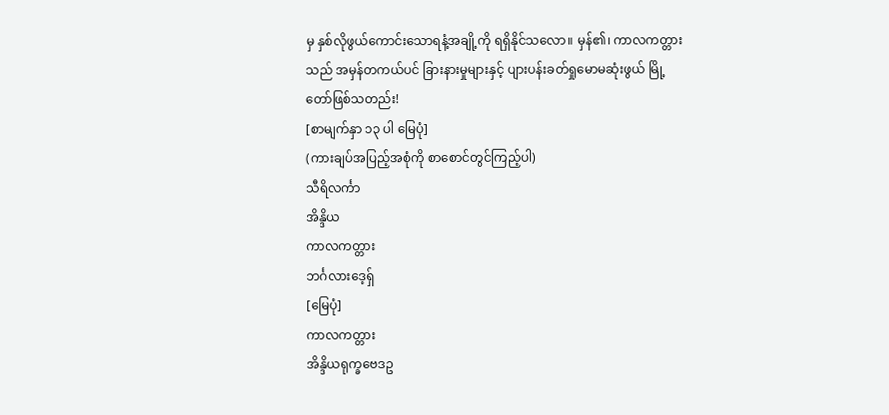မှ နှစ်လိုဖွယ်ကောင်းသောရနံ့အချို့ကို ရရှိနိုင်သလော။ မှန်၏၊ ကာလကတ္တားသည် အမှန်တကယ်ပင် ခြားနားမှုများနှင့် ပျားပန်းခတ်ရှုမောမဆုံးဖွယ် မြို့တော်ဖြစ်သတည်း!
[စာမျက်နှာ ၁၃ ပါ မြေပုံ]
(ကားချပ်အပြည့်အစုံကို စာစောင်တွင်ကြည့်ပါ)
သီရိလင်္ကာ
အိန္ဒိယ
ကာလကတ္တား
ဘင်္ဂလားဒေ့ရှ်
[မြေပုံ]
ကာလကတ္တား
အိန္ဒိယရုက္ခဗေဒဥ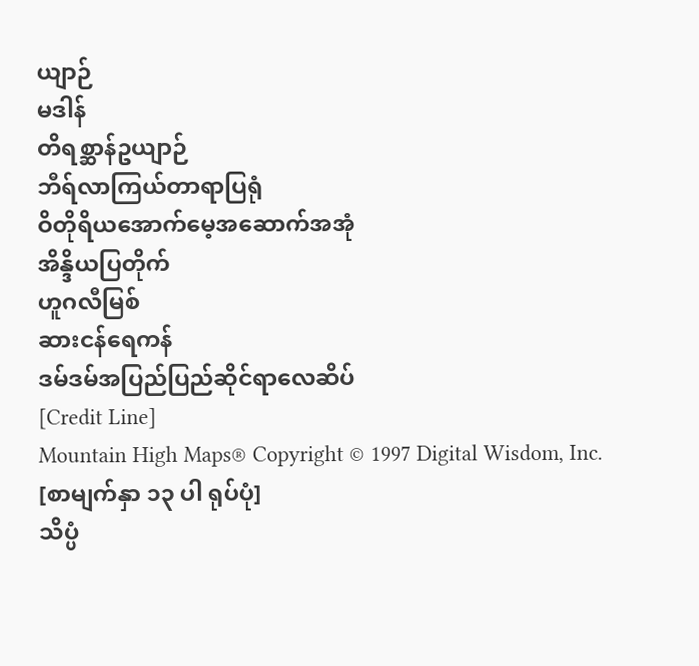ယျာဉ်
မဒါန်
တိရစ္ဆာန်ဥယျာဉ်
ဘီရ်လာကြယ်တာရာပြရုံ
ဝိတိုရိယအောက်မေ့အဆောက်အအုံ
အိန္ဒိယပြတိုက်
ဟူဂလီမြစ်
ဆားငန်ရေကန်
ဒမ်ဒမ်အပြည်ပြည်ဆိုင်ရာလေဆိပ်
[Credit Line]
Mountain High Maps® Copyright © 1997 Digital Wisdom, Inc.
[စာမျက်နှာ ၁၃ ပါ ရုပ်ပုံ]
သိပ္ပံ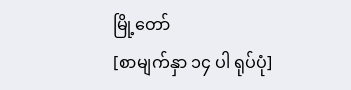မြို့တော်
[စာမျက်နှာ ၁၄ ပါ ရုပ်ပုံ]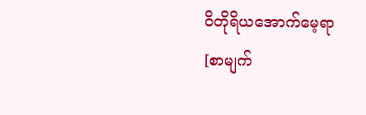ဝိတိုရိယအောက်မေ့ရာ
[စာမျက်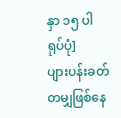နှာ ၁၅ ပါ ရုပ်ပုံ]
ပျားပန်းခတ်တမျှဖြစ်နေ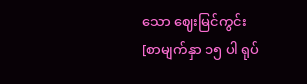သော ဈေးမြင်ကွင်း
[စာမျက်နှာ ၁၅ ပါ ရုပ်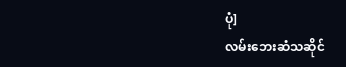ပုံ]
လမ်းဘေးဆံသဆိုင်